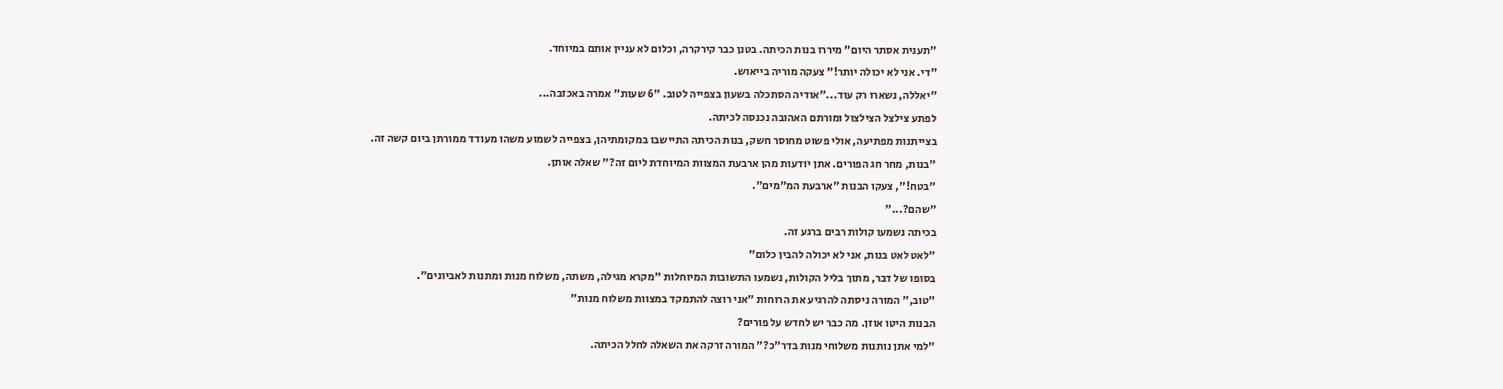"תענית אסתר היום" מיררו בנות הכיתה. בטנן כבר קירקרה, וכלום לא עניין אותם במיוחד.
"די. אני לא יכולה יותר!" צעקה מוריה בייאוש.
"יאללה, נשארו רק עוד..."אודיה הסתכלה בשעון בצפייה לטוב. "6 שעות" אמרה באכזבה...
לפתע צילצל הצילצול ומורתם האהובה נכנסה לכיתה.
בצייתנות מפתיעה, אולי פשוט מחוסר חשק, בנות הכיתה התיישבו במקומתיהן, בצפייה לשמוע משהו מעודד ממורתן ביום קשה זה.
"בנות, מחר חג הפורים. אתן יודעות מהן ארבעת המצוות המיוחדת ליום זה?" שאלה אותן.
"בטח!", צעקו הבנות "ארבעת המ"מים".
"שהם?..."
בכיתה נשמעו קולות רבים ברגע זה.
"לאט לאט בנות, אני לא יכולה להבין כלום"
בסופו של דבר, מתוך בליל הקולות, נשמעו התשובות המיוחלות "מקרא מגילה, משתה, משלוח מנות ומתנות לאביונים".
"טוב," המורה ניסתה להרגיע את הרוחות "אני רוצה להתמקד במצוות משלוח מנות"
הבנות היטו אוזן. מה כבר יש לחדש על פורים?
"למי אתן נותנות משלוחי מנות בדר"כ?" המורה זרקה את השאלה לחלל הכיתה.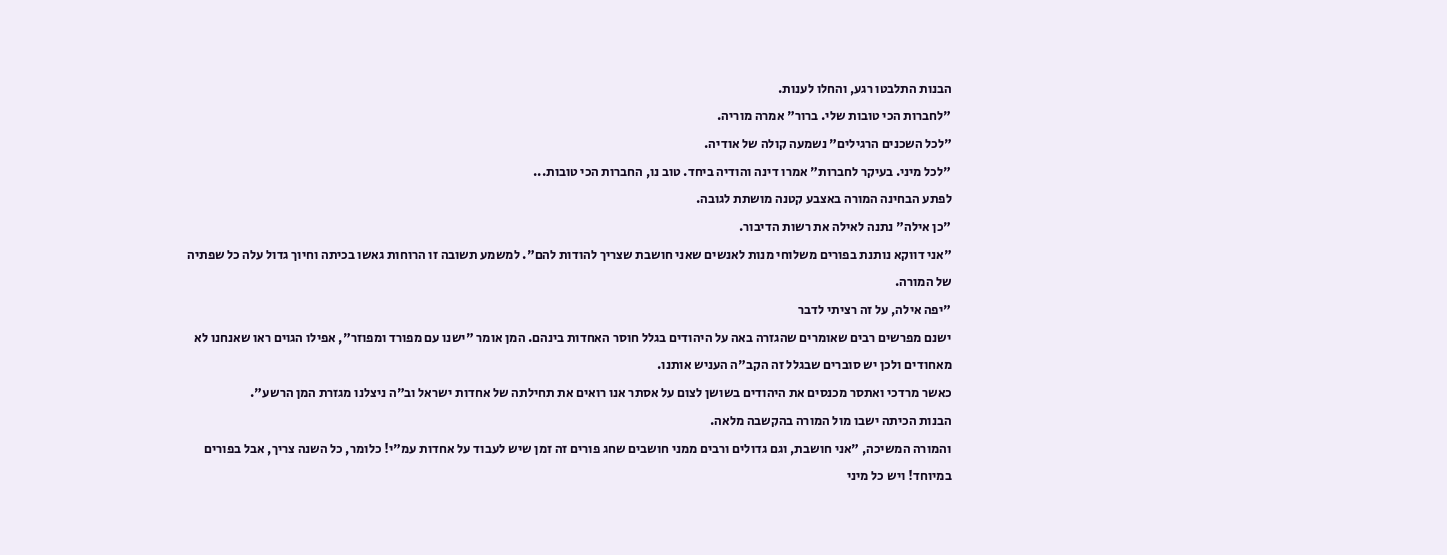הבנות התלבטו רגע, והחלו לענות.
"לחברות הכי טובות שלי. ברור" אמרה מוריה.
"לכל השכנים הרגילים" נשמעה קולה של אודיה.
"לכל מיני. בעיקר לחברות" אמרו דינה והודיה ביחד. טוב נו, החברות הכי טובות...
לפתע הבחינה המורה באצבע קטנה מושתת לגובה.
"כן אילה" נתנה לאילה את רשות הדיבור.
"אני דווקא נותנת בפורים משלוחי מנות לאנשים שאני חושבת שצריך להודות להם". למשמע תשובה זו הרוחות גאשו בכיתה וחיוך גדול עלה כל שפתיה של המורה.
"יפה אילה, על זה רציתי לדבר
ישנם מפרשים רבים שאומרים שהגזרה באה על היהודים בגלל חוסר האחדות בינהם. המן אומר "ישנו עם מפורד ומפוזר", אפילו הגוים ראו שאנחנו לא מאחודים ולכן יש סוברים שבגלל זה הקב"ה העניש אותנו.
כאשר מרדכי ואתסר מכנסים את היהודים בשושן לצום על אסתר אנו רואים את תחילתה של אחדות ישראל וב"ה ניצלנו מגזרת המן הרשע".
הבנות הכיתה ישבו מול המורה בהקשבה מלאה.
והמורה המשיכה, "אני חושבת, וגם גדולים ורבים ממני חושבים שחג פורים זה זמן שיש לעבוד על אחדות עמ"י! כלומר, כל השנה צריך, אבל בפורים במיוחד! ויש כל מיני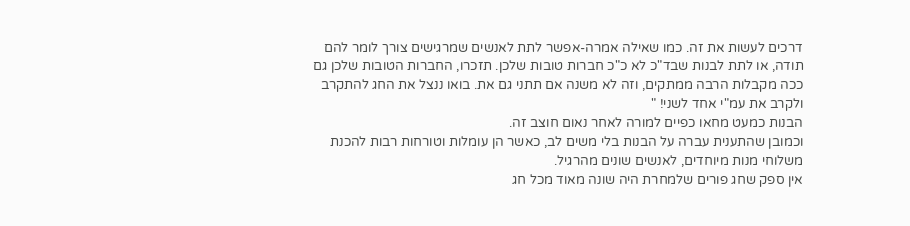דרכים לעשות את זה. כמו שאילה אמרה-אפשר לתת לאנשים שמרגישים צורך לומר להם תודה, או לתת לבנות שבד"כ לא כ"כ חברות טובות שלכן. תזכרו, החברות הטובות שלכן גם ככה מקבלות הרבה ממתקים, וזה לא משנה אם תתני גם את. בואו ננצל את החג להתקרב ולקרב את עמ"י אחד לשני! "
הבנות כמעט מחאו כפיים למורה לאחר נאום חוצב זה.
וכמובן שהתענית עברה על הבנות בלי משים לב, כאשר הן עומלות וטורחות רבות להכנת משלוחי מנות מיוחדים, לאנשים שונים מהרגיל.
אין ספק שחג פורים שלמחרת היה שונה מאוד מכל חג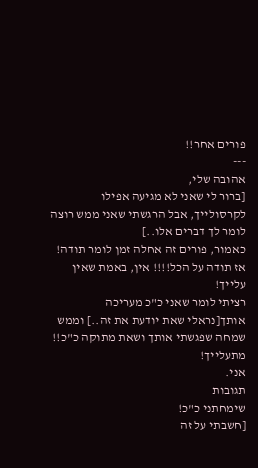פורים אחר!!
---
אהובה שלי,
[ברור לי שאני לא מגיעה אפילו לקרסולייך, אבל הרגשתי שאני ממש רוצה לומר לך דברים אלו..]
כאמור, פורים זה אחלה זמן לומר תודה! אז תודה על הכל!!!! אין, באמת שאין עלייך!
רציתי לומר שאני כ"כ מעריכה אותך[נראלי שאת יודעת את זה..] וממש שמחה שפגשתי אותך ושאת מתוקה כ"כ!!
מתעלייך!
אני.
תגובות
שימחתני כ"כ!
[חשבתי על זה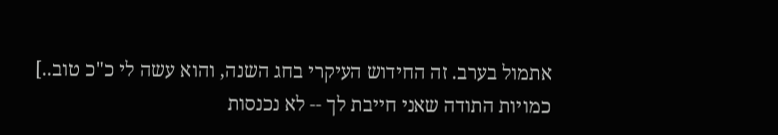אתמול בערב. זה החידוש העיקרי בחג השנה, והוא עשה לי כ"כ טוב..]
כמויות התודה שאני חייבת לך -- לא נכנסות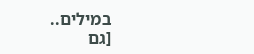במילים..
[גם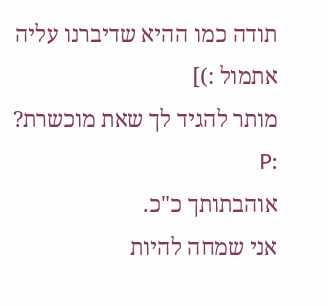תודה כמו ההיא שדיברנו עליה אתמול :)]
מותר להגיד לך שאת מוכשרת? :P
אוהבתותך כ"כ.
אני שמחה להיות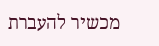מכשיר להעברת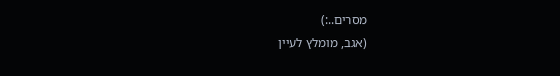מסרים..:)
(אגב, מומלץ לעיין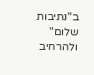ב"נתיבות שלום" ולהרחיב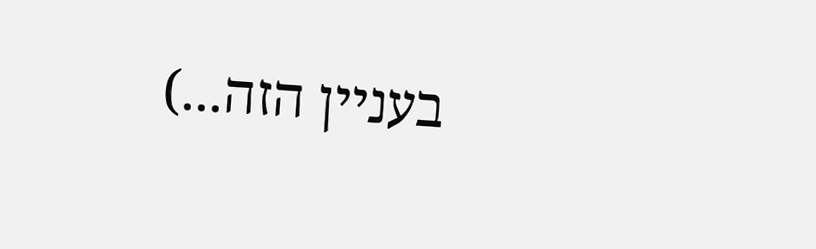בעניין הזה...)